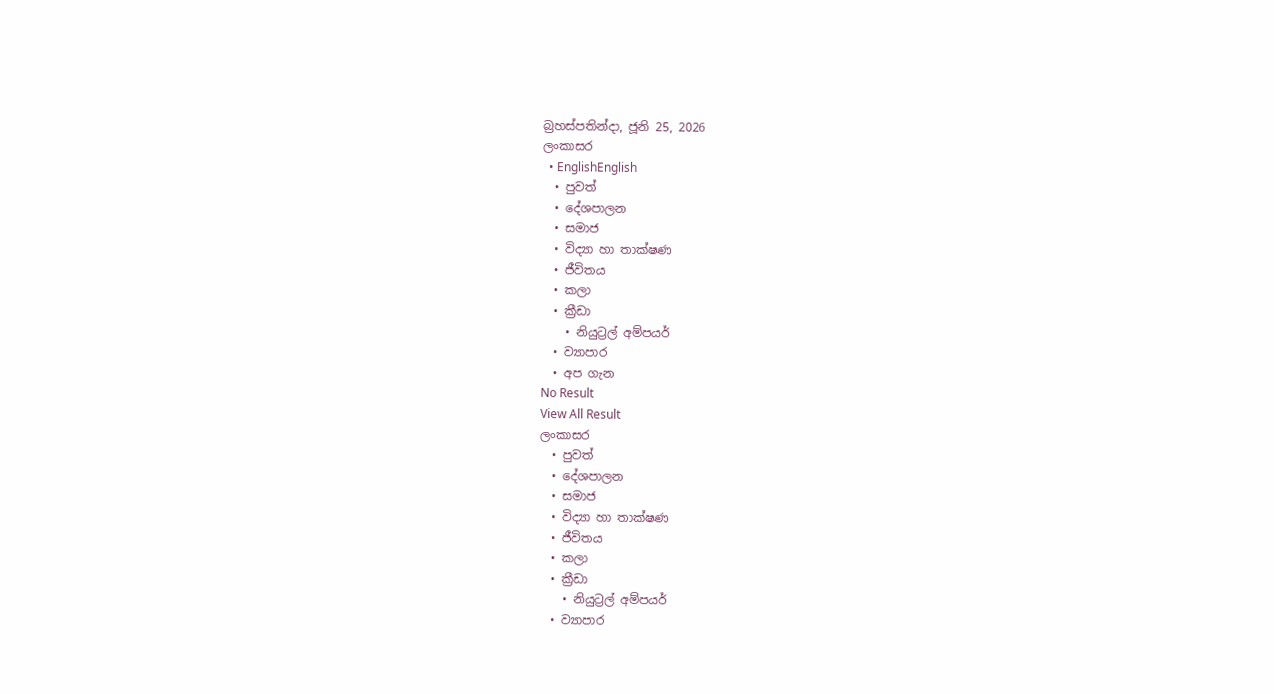බ්‍රහස්පතින්දා, ජූනි 25, 2026
ලංකාසර
  • EnglishEnglish
  • පුවත්
  • දේශපාලන
  • සමාජ
  • විද්‍යා හා තාක්ෂණ
  • ජීවිතය
  • කලා
  • ක්‍රීඩා
    • නියුට්‍රල් අම්පයර්
  • ව්‍යාපාර
  • අප ගැන
No Result
View All Result
ලංකාසර
  • පුවත්
  • දේශපාලන
  • සමාජ
  • විද්‍යා හා තාක්ෂණ
  • ජීවිතය
  • කලා
  • ක්‍රීඩා
    • නියුට්‍රල් අම්පයර්
  • ව්‍යාපාර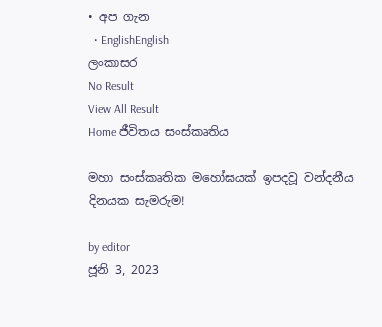• අප ගැන
  • EnglishEnglish
ලංකාසර
No Result
View All Result
Home ජීවිතය සංස්කෘතිය

මහා සංස්කෘතික මහෝඝයක් ඉපදවූ වන්දනීය දිනයක සැමරුම!

by editor
ජූනි 3, 2023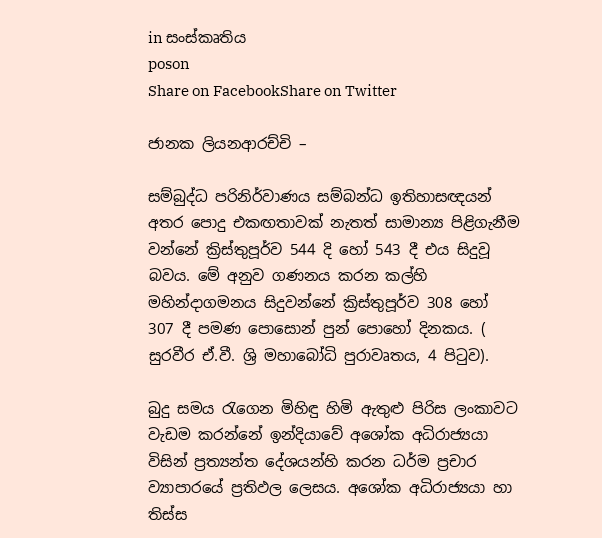in සංස්කෘතිය
poson
Share on FacebookShare on Twitter

ජානක ලියනආරච්චි –

සම්බුද්ධ පරිනිර්වාණය සම්බන්ධ ඉතිහාසඥයන් අතර පොදු එකඟතාවක් නැතත් සාමාන්‍ය පිළිගැනීම වන්නේ ක්‍රිස්තුපූර්ව 544 දි හෝ 543 දී එය සිදුවූ බවය. මේ අනුව ගණනය කරන කල්හි මහින්දාගමනය සිදුවන්නේ ක්‍රිස්තුපූර්ව 308 හෝ 307 දී පමණ පොසොන් පුන් පොහෝ දිනකය. ( සුරවීර ඒ.වී. ශ්‍රි මහාබෝධි පුරාවෘතය, 4 පිටුව).

බුදු සමය රැගෙන මිහිඳු හිමි ඇතුළු පිරිස ලංකාවට වැඩම කරන්නේ ඉන්දියාවේ අශෝක අධිරාජ්‍යයා විසින් ප්‍රත්‍යන්ත දේශයන්හි කරන ධර්ම ප්‍රචාර ව්‍යාපාරයේ ප්‍රතිඵල ලෙසය. අශෝක අධිරාජ්‍යයා හා තිස්ස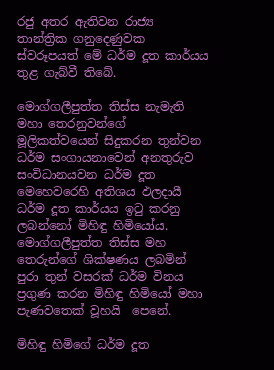රජු අතර ඇතිවන රාජ්‍ය තාන්ත්‍රික ගනුදෙණුවක ස්වරූපයත් මේ ධර්ම දූත කාර්යය තුළ ගැබ්වී තිබේ.

මොග්ගලීපුත්ත තිස්ස නැමැති මහා තෙරනුවන්ගේ මූලිකත්වයෙන් සිදුකරන තුන්වන ධර්ම සංගායනාවෙන් අනතුරුව සංවිධානයවන ධර්ම දූත මෙහෙවරෙහි අතිශය ඵලදායී ධර්ම දූත කාර්යය ඉටු කරනු ලබන්නෝ මිහිඳු හිමියෝය. මොග්ගලීපුත්ත තිස්ස මහ තෙරුන්ගේ ශික්ෂණය ලබමින් පුරා තුන් වසරක් ධර්ම විනය ප්‍රගුණ කරන මිහිඳු හිමියෝ මහා පැණවතෙක් වූහයි  පෙනේ.

මිහිඳු හිමිගේ ධර්ම දූත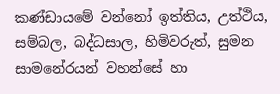කණ්ඩායමේ වන්නෝ ඉත්තිය, උත්ථිය, සම්බල, බද්ධසාල, හිමිවරුත්, සුමන සාමනේරයන් වහන්සේ හා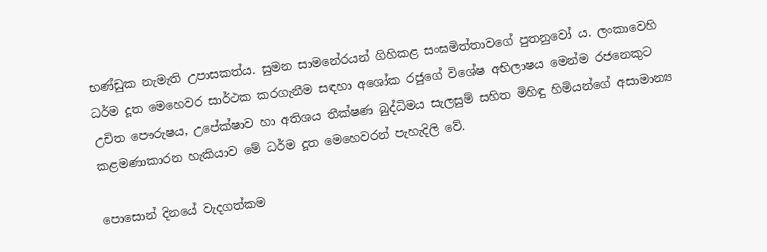භණ්ඩුක නැමැති උපාසකත්ය. සුමන සාමනේරයන් ගිහිකළ සංඝමිත්තාවගේ පුතනුවෝ ය. ලංකාවෙහි ධර්ම දූත මෙහෙවර සාර්ථක කරගැනීම සඳහා අශෝක රජුගේ විශේෂ අභිලාෂය මෙන්ම රජනෙකුට උචිත පෞරුෂය, උපේක්ෂාව හා අතිශය තීක්ෂණ බුද්ධිමය සැලසුම් සහිත මිහිඳු හිමියන්ගේ අසාමාන්‍ය කළමණාකාරන හැකියාව මේ ධර්ම දූත මෙහෙවරන් පැහැදිලි වේ.

පොසොන් දිනයේ වැදගත්කම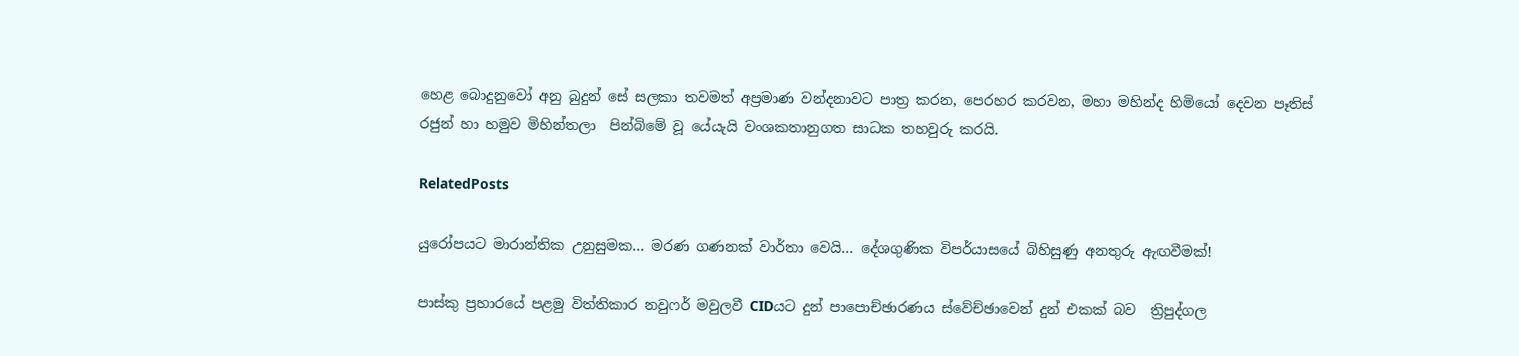හෙළ බොදුනුවෝ අනු බුදුන් සේ සලකා තවමත් අප්‍රමාණ වන්දනාවට පාත්‍ර කරන, පෙරහර කරවන, මහා මහින්ද හිමියෝ දෙවන පෑතිස් රජුන් හා හමුව මිහින්තලා  පින්බිමේ වූ යේයැයි වංශකතානුගත සාධක තහවුරු කරයි.

RelatedPosts

යුරෝපයට මාරාන්තික උනුසුමක… මරණ ගණනක් වාර්තා වෙයි… දේශගුණික විපර්යාසයේ බිහිසුණු අනතුරු ඇඟවීමක්!

පාස්කු ප්‍රහාරයේ පළමු විත්තිකාර නවුෆර් මවුලවී CIDයට දුන් පාපොච්ඡාරණය ස්වේච්ඡාවෙන් දුන් එකක් බව  ත්‍රිපුද්ගල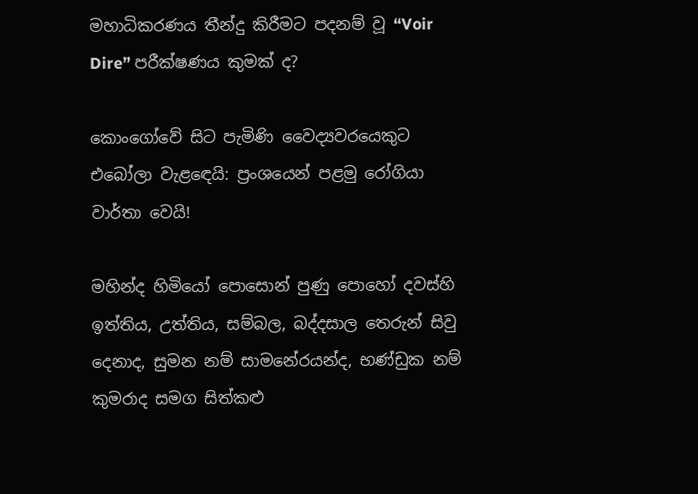මහාධිකරණය තීන්දු කිරීමට පදනම් වූ “Voir Dire” පරීක්ෂණය කුමක් ද?

කොංගෝවේ සිට පැමිණි වෛද්‍යවරයෙකුට එබෝලා වැළඳෙයි: ප්‍රංශයෙන් පළමු රෝගියා වාර්තා වෙයි!

මහින්ද හිමියෝ පොසොන් පුණු පොහෝ දවස්හි ඉත්තිය, උත්තිය, සම්බල, බද්දසාල තෙරුන් සිවු දෙනාද, සුමන නම් සාමනේරයන්ද, භණ්ඩුක නම් කුමරාද සමග සිත්කළු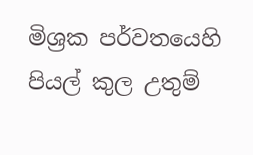මිශ්‍රක පර්වතයෙහි පියල් කුල උතුම්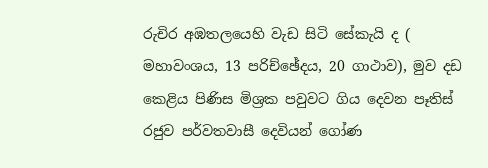රුචිර අඹතලයෙහි වැඩ සිටි සේකැයි ද ( මහාවංශය, 13 පරිච්ඡේදය, 20 ගාථාව), මුව දඩ කෙළිය පිණිස මිශ්‍රක පවුවට ගිය දෙවන පෑතිස් රජුව පර්වතවාසී දෙවියන් ගෝණ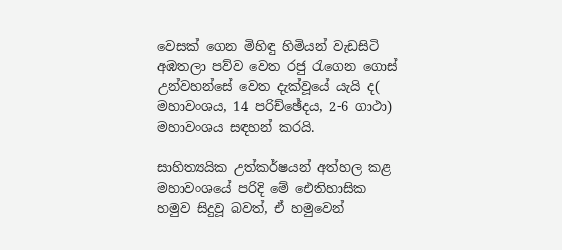වෙසක් ගෙන මිහිඳු හිමියන් වැඩසිටි අඹතලා පව්ව වෙත රජු රැගෙන ගොස් උන්වහන්සේ වෙත දැක්වූයේ යැයි ද( මහාවංශය, 14 පරිච්ඡේදය, 2-6 ගාථා) මහාවංශය සඳහන් කරයි.

සාහිත්‍යයික උත්කර්ෂයන් අත්හල කළ මහාවංශයේ පරිදි මේ ඓතිහාසික හමුව සිදුවූ බවත්, ඒ හමුවෙන්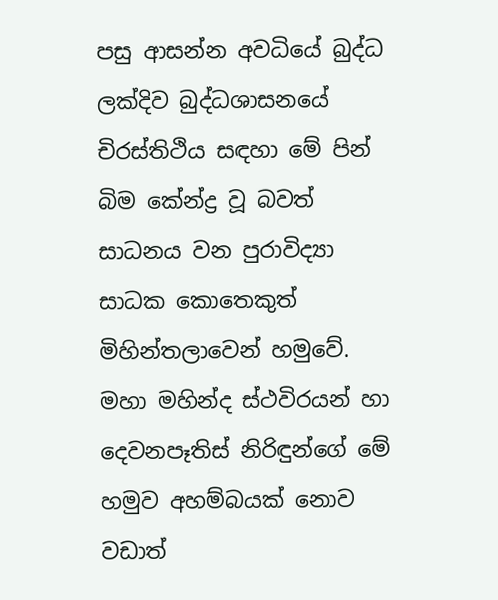පසු ආසන්න අවධියේ බුද්ධ ලක්දිව බුද්ධශාසනයේ චිරස්තිථිය සඳහා මේ පින් බිම කේන්ද්‍ර වූ බවත් සාධනය වන පුරාවිද්‍යා සාධක කොතෙකුත් මිහින්තලාවෙන් හමුවේ. මහා මහින්ද ස්ථවිරයන් හා දෙවනපෑතිස් නිරිඳුන්ගේ මේ හමුව අහම්බයක් නොව වඩාත්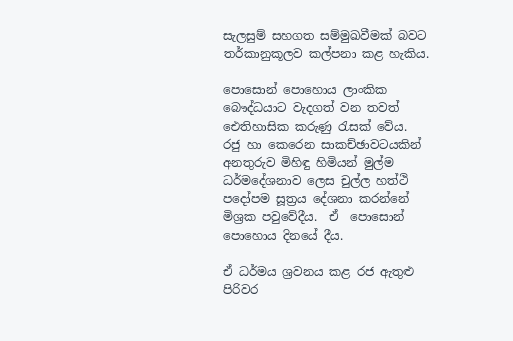සැලසුම් සහගත සම්මුඛවීමක් බවට තර්කානුකූලව කල්පනා කළ හැකිය.

පොසොන් පොහොය ලාංකික බෞද්ධයාට වැදගත් වන තවත් ඓතිහාසික කරුණු රැසක් වේය.  රජු හා කෙරෙන සාකච්ඡාවටයකින් අනතුරුව මිහිඳු හිමියන් මුල්ම ධර්මදේශනාව ලෙස චුල්ල හත්ථි පදෝපම සූත්‍රය දේශනා කරන්නේ මිශ්‍රක පවුවේදීය.  ඒ  පොසොන් පොහොය දිනයේ දීය.

ඒ ධර්මය ශ්‍රවනය කළ රජ ඇතුළු පිරිවර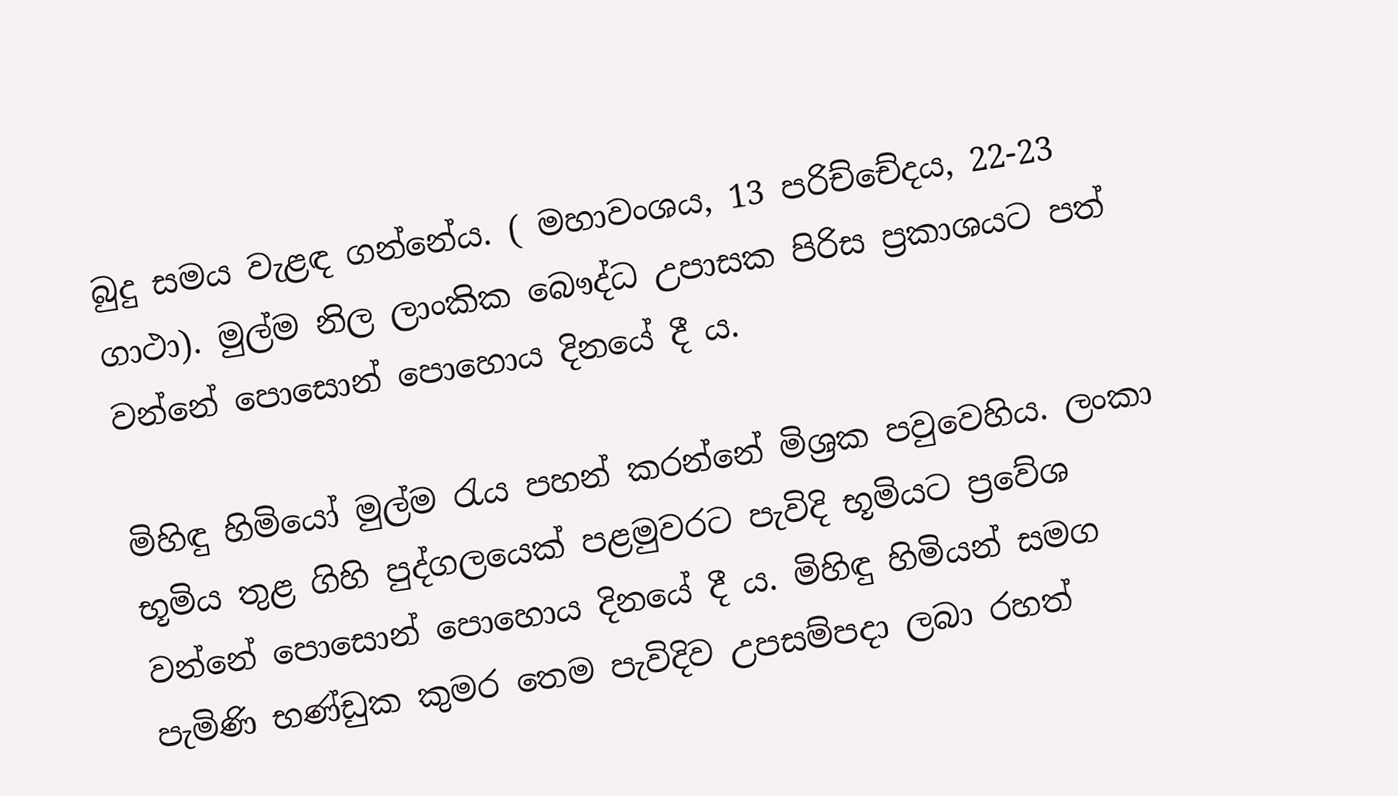බුදු සමය වැළඳ ගන්නේය. ( මහාවංශය, 13 පරිච්චේදය, 22-23 ගාථා). මුල්ම නිල ලාංකික බෞද්ධ උපාසක පිරිස ප්‍රකාශයට පත් වන්නේ පොසොන් පොහොය දිනයේ දී ය.

මිහිඳු හිමියෝ මුල්ම රැය පහන් කරන්නේ මිශ්‍රක පවුවෙහිය. ලංකා භූමිය තුළ ගිහි පුද්ගලයෙක් පළමුවරට පැවිදි භූමියට ප්‍රවේශ වන්නේ පොසොන් පොහොය දිනයේ දී ය. මිහිඳු හිමියන් සමග පැමිණි භණ්ඩුක කුමර තෙම පැවිදිව උපසම්පදා ලබා රහත්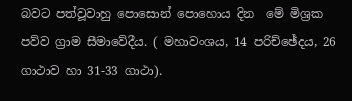බවට පත්වූවාහු පොසොන් පොහොය දින  මේ මිශ්‍රක පව්ව ග්‍රාම සීමාවේදීය. ( මහාවංශය, 14 පරිච්ඡේදය, 26 ගාථාව හා 31-33 ගාථා).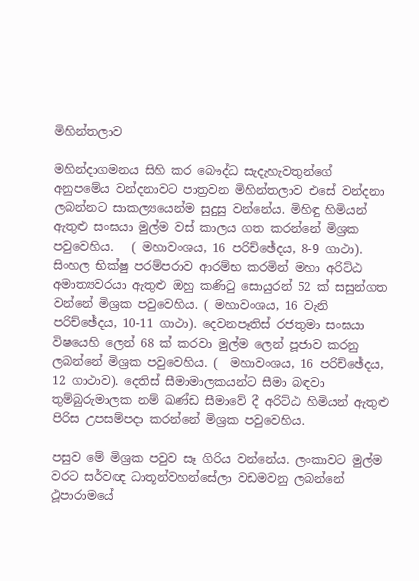මිහින්තලාව

මහින්දාගමනය සිහි කර බෞද්ධ සැදැහැවතුන්ගේ අනුපමේය වන්දනාවට පාත්‍රවන මිහින්තලාව එසේ වන්දනා ලබන්නට සාකල්‍යයෙන්ම සුදුසු වන්නේය. මිහිඳු හිමියන් ඇතුළු සංඝයා මුල්ම වස් කාලය ගත කරන්නේ මිශ්‍රක පවුවෙහිය.   ( මහාවංශය, 16 පරිච්ඡේදය, 8-9 ගාථා). සිංහල භික්ෂු පරම්පරාව ආරම්භ කරමින් මහා අරිට්ඨ අමාත්‍යවරයා ඇතුළු ඔහු කණිටු සොයුරන් 52 ක් සසුන්ගත වන්නේ මිශ්‍රක පවුවෙහිය. ( මහාවංශය, 16 වැනි පරිච්ඡේදය, 10-11 ගාථා). දෙවනපෑතිස් රජතුමා සංඝයා විෂයෙහි ලෙන් 68 ක් කරවා මුල්ම ලෙන් පූජාව කරනු ලබන්නේ මිශ්‍රක පවුවෙහිය. (  මහාවංශය, 16 පරිච්ඡේදය, 12 ගාථාව). දෙතිස් සීමාමාලකයන්ට සීමා බඳවා තුම්බුරුමාලක නම් ඛණ්ඩ සීමාවේ දී අරිට්ඨ හිමියන් ඇතුළු පිරිස උපසම්පදා කරන්නේ මිශ්‍රක පවුවෙහිය.

පසුව මේ මිශ්‍රක පවුව සෑ ගිරිය වන්නේය. ලංකාවට මුල්ම වරට සර්වඥ ධාතූන්වහන්සේලා වඩමවනු ලබන්නේ ථූපාරාමයේ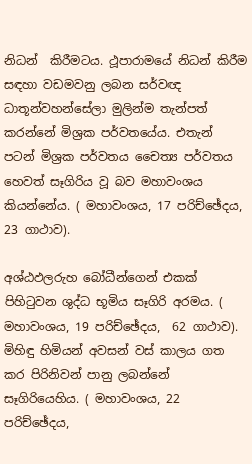නිධන්  කිරීමටය. ථූපාරාමයේ නිධන් කිරීම සඳහා වඩමවනු ලබන සර්වඥ ධාතූන්වහන්සේලා මුලින්ම තැන්පත් කරන්නේ මිශ්‍රක පර්වතයේය. එතැන් පටන් මිශ්‍රක පර්වතය චෛත්‍ය පර්වතය හෙවත් සෑගිරිය වූ බව මහාවංශය කියන්නේය. ( මහාවංශය, 17 පරිච්ඡේදය, 23 ගාථාව).

අශ්ඨඵලරුහ බෝධීන්ගෙන් එකක් පිහිටුවන ශුද්ධ භූමිය සෑගිරි අරමය. ( මහාවංශය, 19 පරිච්ඡේදය,  62 ගාථාව). මිහිඳු හිමියන් අවසන් වස් කාලය ගත කර පිරිනිවන් පානු ලබන්නේ සෑගිරියෙහිය. ( මහාවංශය, 22 පරිච්ඡේදය,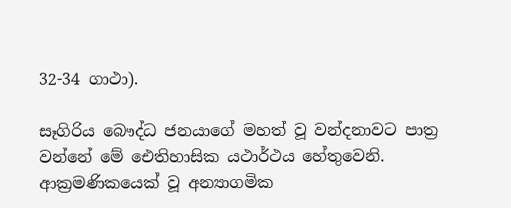32-34 ගාථා).

සෑගිරිය බෞද්ධ ජනයාගේ මහත් වූ වන්දනාවට පාත්‍ර වන්නේ මේ ඓතිහාසික යථාර්ථය හේතුවෙනි. ආක්‍රමණිකයෙක් වූ අන්‍යාගමික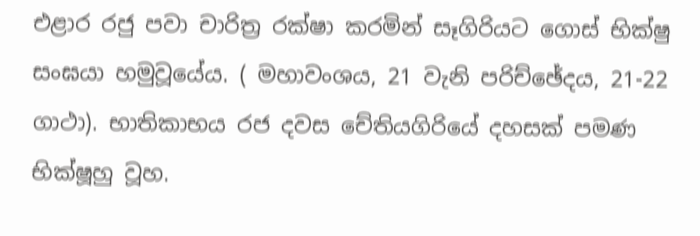එළාර රජු පවා චාරිත්‍ර රක්ෂා කරමින් සෑගිරියට ගොස් භික්ෂු සංඝයා හමුවූයේය. ( මහාවංශය, 21 වැනි පරිච්ඡේදය, 21-22 ගාථා). භාතිකාභය රජ දවස චේතියගිරියේ දහසක් පමණ භික්ෂූහු වූහ.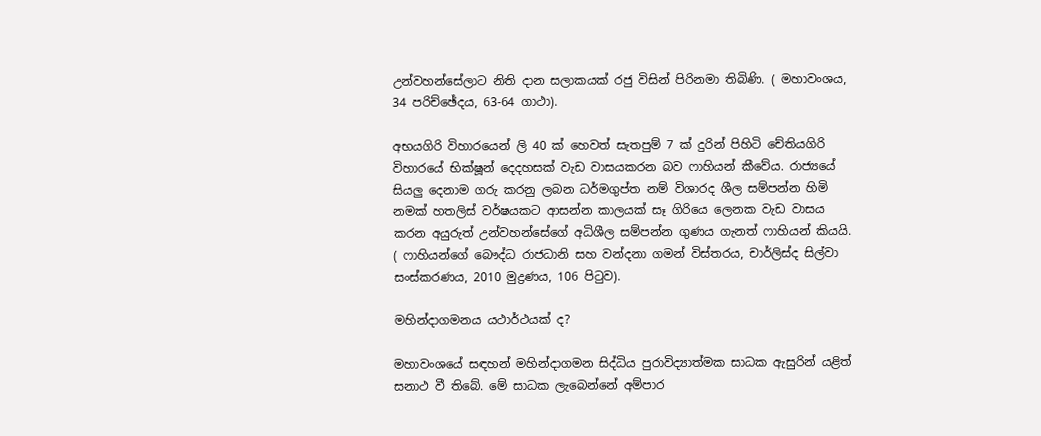උන්වහන්සේලාට නිති දාන සලාකයක් රජු විසින් පිරිනමා තිබිණි. ( මහාවංශය, 34 පරිච්ඡේදය, 63-64 ගාථා).

අභයගිරි විහාරයෙන් ලි 40 ක් හෙවත් සැතපුම් 7 ක් දුරින් පිහිටි චේතියගිරි විහාරයේ භික්ෂූන් දෙදහසක් වැඩ වාසයකරන බව ෆාහියන් කීවේය. රාජ්‍යයේ සියලු දෙනාම ගරු කරනු ලබන ධර්මගුප්ත නම් විශාරද ශීල සම්පන්න හිමි නමක් හතලිස් වර්ෂයකට ආසන්න කාලයක් සෑ ගිරියෙ ලෙනක වැඩ වාසය කරන අයුරුත් උන්වහන්සේගේ අධිශීල සම්පන්න ගුණය ගැනත් ෆාහියන් කියයි.   ( ෆාහියන්ගේ බෞද්ධ රාජධානි සහ වන්දනා ගමන් විස්තරය, චාර්ලිස්ද සිල්වා සංස්කරණය, 2010 මුද්‍රණය, 106 පිටුව).

මහින්දාගමනය යථාර්ථයක් ද?

මහාවංශයේ සඳහන් මහින්දාගමන සිද්ධිය පුරාවිද්‍යාත්මක සාධක ඇසුරින් යළිත් සනාථ වී තිබේ. මේ සාධක ලැබෙන්නේ අම්පාර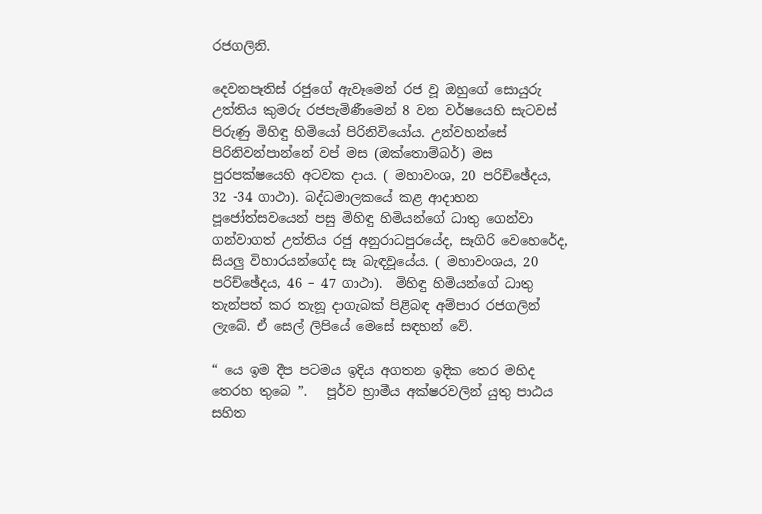රජගලිනි.

දෙවනපෑතිස් රජුගේ ඇවෑමෙන් රජ වූ ඔහුගේ සොයුරු උත්තිය කුමරු රජපැමිණීමෙන් 8 වන වර්ෂයෙහි සැටවස් පිරුණු මිහිඳු හිමියෝ පිරිනිවියෝය. උන්වහන්සේ පිරිනිවන්පාන්නේ වප් මස (ඔක්තොම්බර්) මස පුරපක්ෂයෙහි අටවක දාය. ( මහාවංශ, 20 පරිච්ඡේදය, 32 -34 ගාථා). බද්ධමාලකයේ කළ ආදාහන පූජෝත්සවයෙන් පසු මිහිඳු හිමියන්ගේ ධාතු ගෙන්වා ගන්වාගත් උත්තිය රජු අනුරාධපුරයේද, සෑගිරි වෙහෙරේද, සියලු විහාරයන්ගේද සෑ බැඳවූයේය. ( මහාවංශය, 20 පරිච්ඡේදය, 46 – 47 ගාථා).  මිහිඳු හිමියන්ගේ ධාතු තැන්පත් කර තැනූ දාගැබක් පිළිබඳ අම්පාර රජගලින් ලැබේ. ඒ සෙල් ලිපියේ මෙසේ සඳහන් වේ.

“ යෙ ඉම දීප පටමය ඉදිය අගතන ඉදික තෙර මහිද තෙරහ තුබෙ ”.   පූර්ව භ්‍රාමීය අක්ෂරවලින් යුතු පාඨය සහිත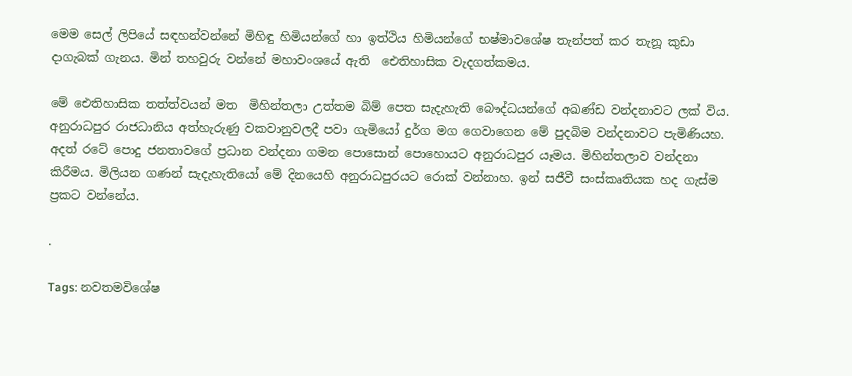මෙම සෙල් ලිපියේ සඳහන්වන්නේ මිහිඳු හිමියන්ගේ හා ඉත්ථිය හිමියන්ගේ භෂ්මාවශේෂ තැන්පත් කර තැනූ කුඩා දාගැබක් ගැනය. මින් තහවුරු වන්නේ මහාවංශයේ ඇති  ඓතිහාසික වැදගත්කමය.

මේ ඓතිහාසික තත්ත්වයන් මත  මිහින්තලා උත්තම බිම් පෙත සැදැහැති බෞද්ධයන්ගේ අඛණ්ඩ වන්දනාවට ලක් විය. අනුරාධපුර රාජධානිය අත්හැරුණු වකවානුවලදී පවා ගැමියෝ දුර්ග මග ගෙවාගෙන මේ පුදබිම වන්දනාවට පැමිණියහ. අදත් රටේ පොදු ජනතාවගේ ප්‍රධාන වන්දනා ගමන පොසොන් පොහොයට අනුරාධපුර යෑමය. මිහින්තලාව වන්දනා කිරීමය. මිලියන ගණන් සැදැහැතියෝ මේ දිනයෙහි අනුරාධපුරයට රොක් වන්නාහ. ඉන් සජීවී සංස්කෘතියක හද ගැස්ම ප්‍රකට වන්නේය.

.

Tags: නවතමවිශේෂ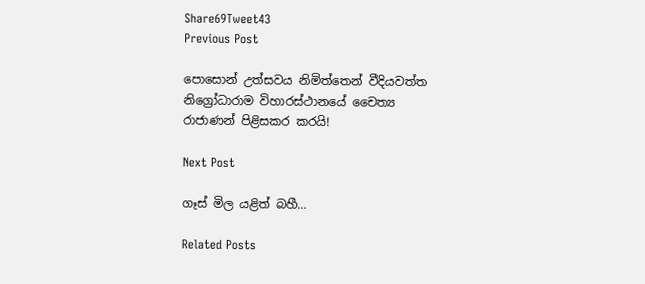Share69Tweet43
Previous Post

පොසොන් උත්සවය නිමිත්තෙන් වීදියවත්ත නිග්‍රෝධාරාම විහාරස්ථානයේ චෛත්‍ය රාජාණන් පිළිසකර කරයි!

Next Post

ගෑස් මිල යළිත් බහී…

Related Posts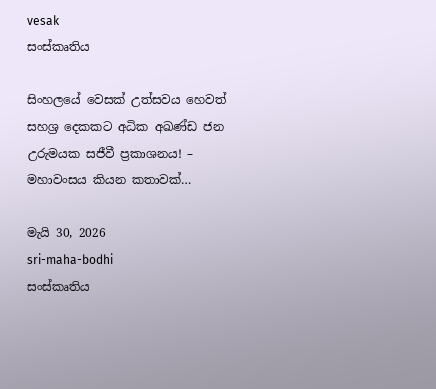vesak
සංස්කෘතිය

සිංහලයේ වෙසක් උත්සවය හෙවත් සහශ්‍ර දෙකකට අධික අඛණ්ඩ ජන උරුමයක සජීවී ප්‍රකාශනය! – මහාවංසය කියන කතාවක්…

මැයි 30, 2026
sri-maha-bodhi
සංස්කෘතිය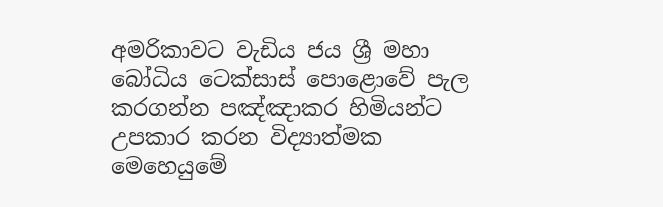අමරිකාවට වැඩිය ජය ශ්‍රී මහා බෝධිය ටෙක්සාස් පොළොවේ පැල කරගන්න පඤ්ඤාකර හිමියන්ට උපකාර කරන විද්‍යාත්මක මෙහෙයුමේ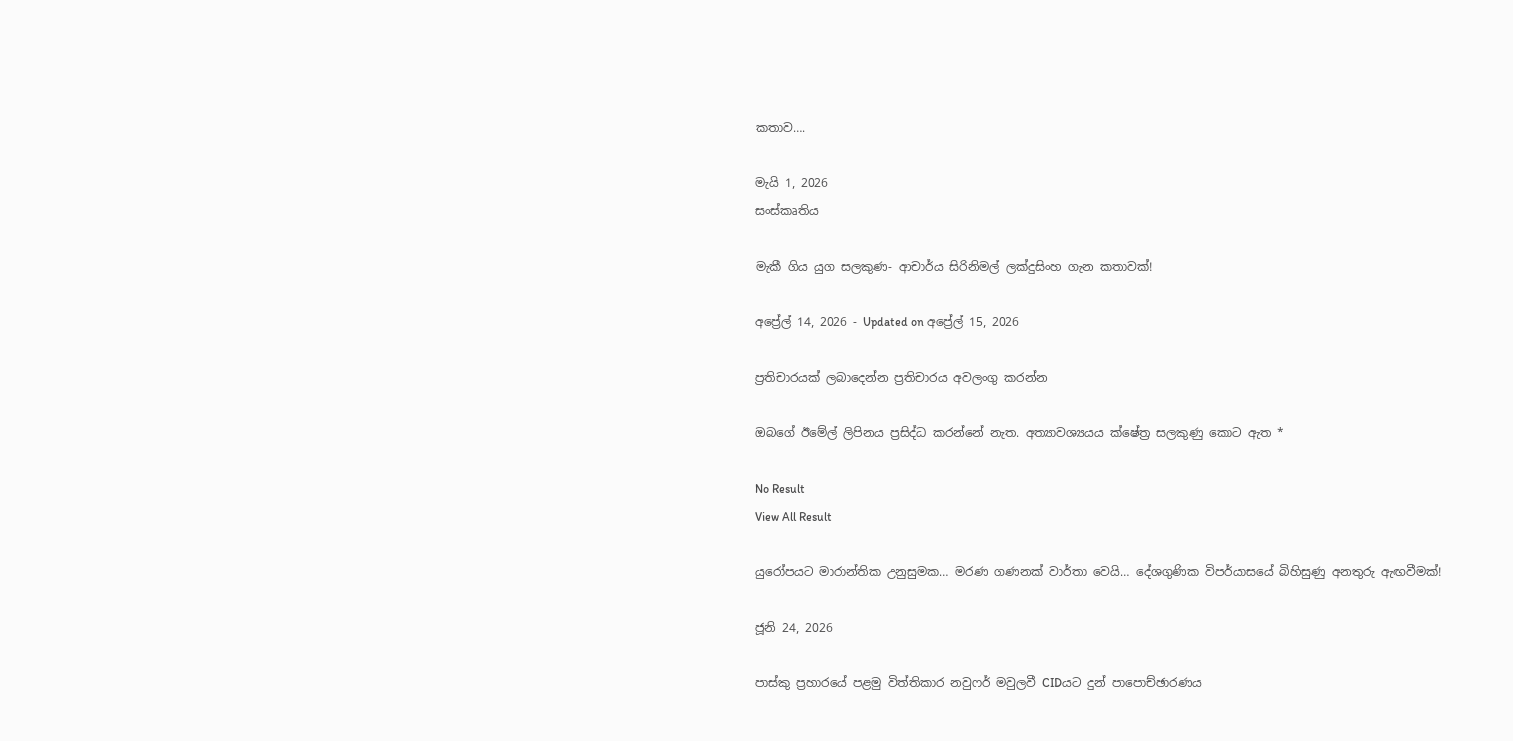කතාව….

මැයි 1, 2026
සංස්කෘතිය

මැකී ගිය යුග සලකුණ- ආචාර්ය සිරිනිමල් ලක්දුසිංහ ගැන කතාවක්!

අප්‍රේල් 14, 2026 - Updated on අප්‍රේල් 15, 2026

ප්‍රතිචාරයක් ලබාදෙන්න ප්‍රතිචාරය අවලංගු කරන්න

ඔබගේ ඊමේල් ලිපිනය ප්‍රසිද්ධ කරන්නේ නැත. අත්‍යාවශ්‍යයය ක්ෂේත්‍ර සලකුණු කොට ඇත *

No Result
View All Result

යුරෝපයට මාරාන්තික උනුසුමක… මරණ ගණනක් වාර්තා වෙයි… දේශගුණික විපර්යාසයේ බිහිසුණු අනතුරු ඇඟවීමක්!

ජූනි 24, 2026

පාස්කු ප්‍රහාරයේ පළමු විත්තිකාර නවුෆර් මවුලවී CIDයට දුන් පාපොච්ඡාරණය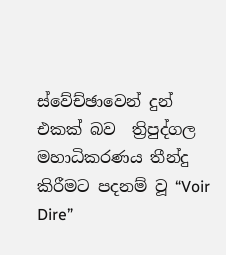ස්වේච්ඡාවෙන් දුන් එකක් බව  ත්‍රිපුද්ගල මහාධිකරණය තීන්දු කිරීමට පදනම් වූ “Voir Dire”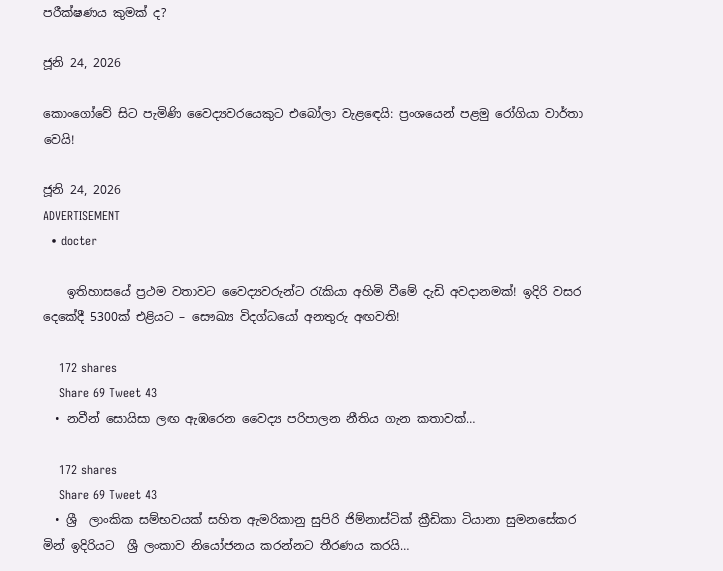පරීක්ෂණය කුමක් ද?

ජූනි 24, 2026

කොංගෝවේ සිට පැමිණි වෛද්‍යවරයෙකුට එබෝලා වැළඳෙයි: ප්‍රංශයෙන් පළමු රෝගියා වාර්තා වෙයි!

ජූනි 24, 2026
ADVERTISEMENT
  • docter

    ඉතිහාසයේ ප්‍රථම වතාවට වෛද්‍යවරුන්ට රැකියා අහිමි වීමේ දැඩි අවදානමක්! ඉදිරි වසර දෙකේදී 5300ක් එළියට – සෞඛ්‍ය විදග්ධයෝ අනතුරු අඟවති!

    172 shares
    Share 69 Tweet 43
  • නවීන් සොයිසා ලඟ ඇඹරෙන වෛද්‍ය පරිපාලන නීතිය ගැන කතාවක්…

    172 shares
    Share 69 Tweet 43
  • ශ්‍රී  ලාංකික සම්භවයක් සහිත ඇමරිකානු සුපිරි ජිම්නාස්ටික් ක්‍රීඩිකා ටියානා සුමනසේකර මින් ඉදිරියට  ශ්‍රී ලංකාව නියෝජනය කරන්නට තීරණය කරයි…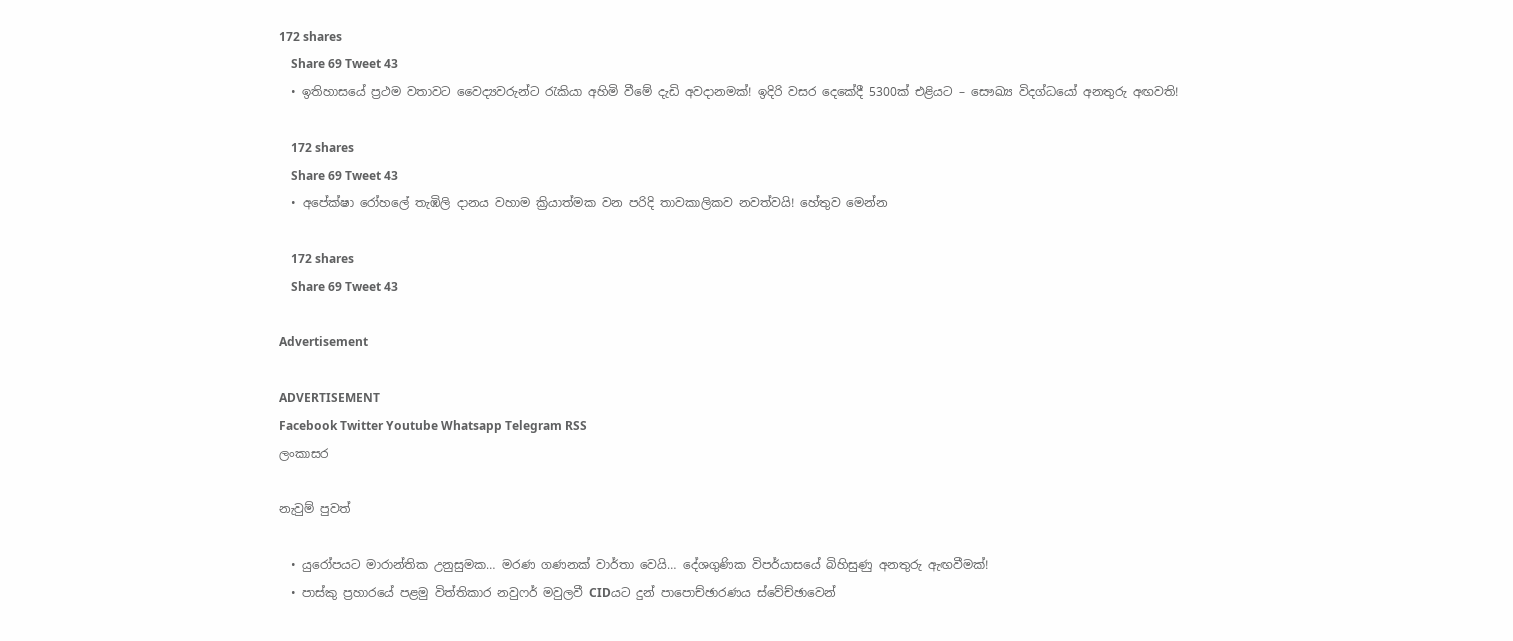172 shares
    Share 69 Tweet 43
  • ඉතිහාසයේ ප්‍රථම වතාවට වෛද්‍යවරුන්ට රැකියා අහිමි වීමේ දැඩි අවදානමක්! ඉදිරි වසර දෙකේදී 5300ක් එළියට – සෞඛ්‍ය විදග්ධයෝ අනතුරු අඟවති!

    172 shares
    Share 69 Tweet 43
  • අපේක්ෂා රෝහලේ තැඹිලි දානය වහාම ක්‍රියාත්මක වන පරිදි තාවකාලිකව නවත්වයි! හේතුව මෙන්න

    172 shares
    Share 69 Tweet 43

Advertisement

ADVERTISEMENT
Facebook Twitter Youtube Whatsapp Telegram RSS
ලංකාසර

නැවුම් පුවත්

  • යුරෝපයට මාරාන්තික උනුසුමක… මරණ ගණනක් වාර්තා වෙයි… දේශගුණික විපර්යාසයේ බිහිසුණු අනතුරු ඇඟවීමක්!
  • පාස්කු ප්‍රහාරයේ පළමු විත්තිකාර නවුෆර් මවුලවී CIDයට දුන් පාපොච්ඡාරණය ස්වේච්ඡාවෙන්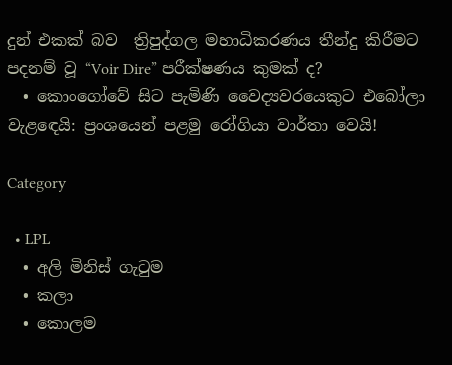දුන් එකක් බව  ත්‍රිපුද්ගල මහාධිකරණය තීන්දු කිරීමට පදනම් වූ “Voir Dire” පරීක්ෂණය කුමක් ද?
  • කොංගෝවේ සිට පැමිණි වෛද්‍යවරයෙකුට එබෝලා වැළඳෙයි: ප්‍රංශයෙන් පළමු රෝගියා වාර්තා වෙයි!

Category

  • LPL
  • අලි මිනිස් ගැටුම
  • කලා
  • කොලම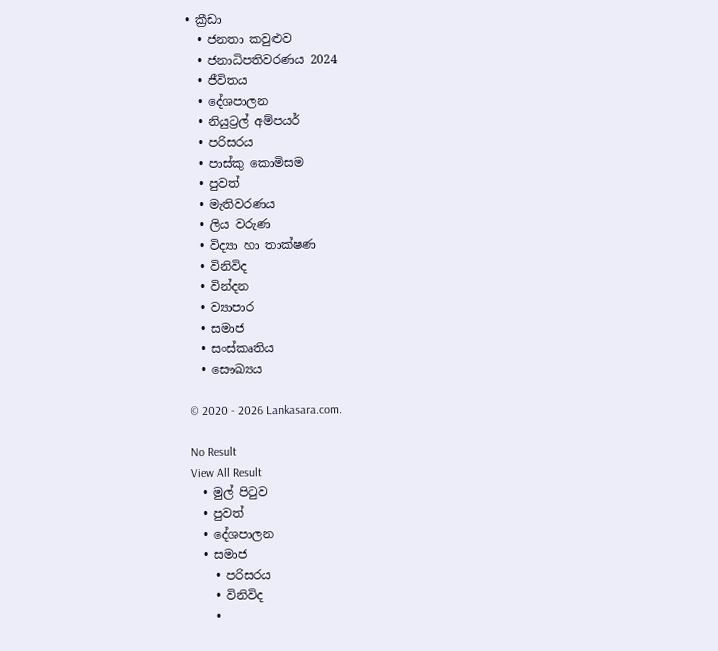• ක්‍රීඩා
  • ජනතා කවුළුව
  • ජනාධිපතිවරණය 2024
  • ජීවිතය
  • දේශපාලන
  • නියුට්‍රල් අම්පයර්
  • පරිසරය
  • පාස්කු කොමිසම
  • පුවත්
  • මැතිවරණය
  • ලිය වරුණ
  • විද්‍යා හා තාක්ෂණ
  • විනිවිද
  • වින්දන
  • ව්‍යාපාර
  • සමාජ
  • සංස්කෘතිය
  • සෞඛ්‍යය

© 2020 - 2026 Lankasara.com.

No Result
View All Result
  • මුල් පිටුව
  • පුවත්
  • දේශපාලන
  • සමාජ
    • පරිසරය
    • විනිවිද
    •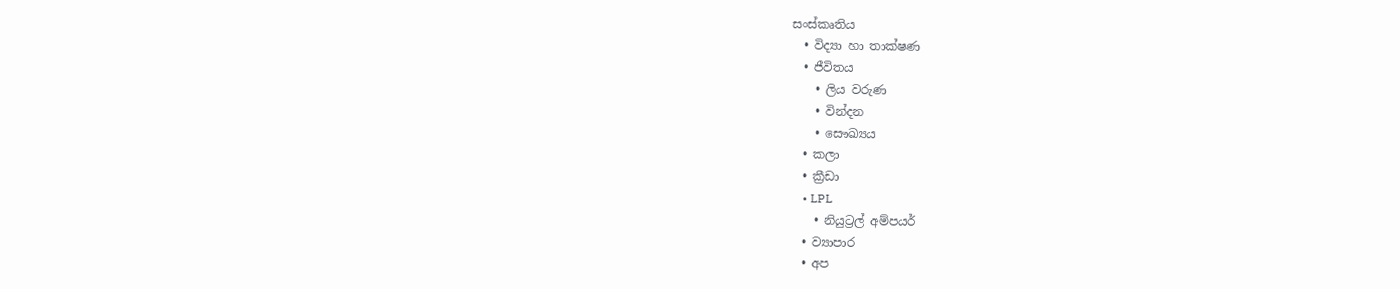සංස්කෘතිය
  • විද්‍යා හා තාක්ෂණ
  • ජීවිතය
    • ලිය වරුණ
    • වින්දන
    • සෞඛ්‍යය
  • කලා
  • ක්‍රීඩා
    • LPL
    • නියුට්‍රල් අම්පයර්
  • ව්‍යාපාර
  • අප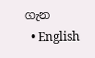ගැන
  • English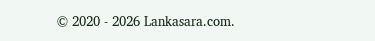© 2020 - 2026 Lankasara.com.